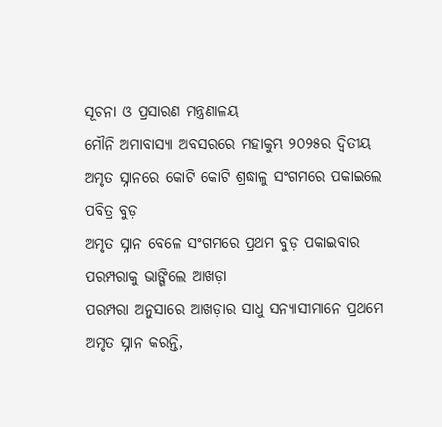ସୂଚନା ଓ ପ୍ରସାରଣ ମନ୍ତ୍ରଣାଳୟ
ମୌନି ଅମାବାସ୍ୟା ଅବସରରେ ମହାକୁମ୍ଭ ୨୦୨୫ର ଦ୍ୱିତୀୟ ଅମୃତ ସ୍ନାନରେ କୋଟି କୋଟି ଶ୍ରଦ୍ଧାଳୁ ସଂଗମରେ ପକାଇଲେ ପବିତ୍ର ବୁଡ଼
ଅମୃତ ସ୍ନାନ ବେଳେ ସଂଗମରେ ପ୍ରଥମ ବୁଡ଼ ପକାଇବାର ପରମ୍ପରାକୁ ଭାଙ୍ଗିଲେ ଆଖଡ଼ା
ପରମ୍ପରା ଅନୁସାରେ ଆଖଡ଼ାର ସାଧୁ ସନ୍ୟାସୀମାନେ ପ୍ରଥମେ ଅମୃତ ସ୍ନାନ କରନ୍ତି,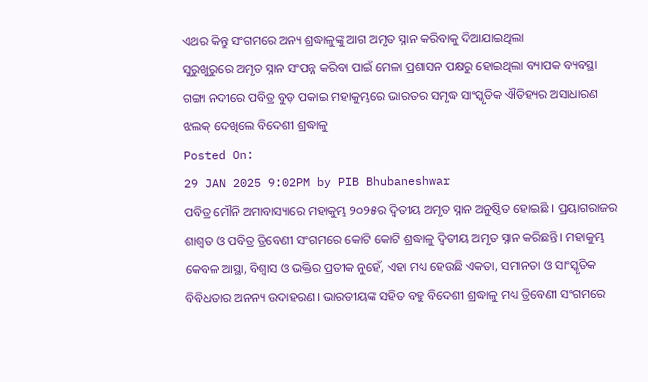ଏଥର କିନ୍ତୁ ସଂଗମରେ ଅନ୍ୟ ଶ୍ରଦ୍ଧାଳୁଙ୍କୁ ଆଗ ଅମୃତ ସ୍ନାନ କରିବାକୁ ଦିଆଯାଇଥିଲା
ସୁରୁଖୁରୁରେ ଅମୃତ ସ୍ନାନ ସଂପନ୍ନ କରିବା ପାଇଁ ମେଳା ପ୍ରଶାସନ ପକ୍ଷରୁ ହୋଇଥିଲା ବ୍ୟାପକ ବ୍ୟବସ୍ଥା
ଗଙ୍ଗା ନଦୀରେ ପବିତ୍ର ବୁଡ଼ ପକାଇ ମହାକୁମ୍ଭରେ ଭାରତର ସମୃଦ୍ଧ ସାଂସ୍କୃତିକ ଐତିହ୍ୟର ଅସାଧାରଣ ଝଲକ୍ ଦେଖିଲେ ବିଦେଶୀ ଶ୍ରଦ୍ଧାଳୁ
Posted On:
29 JAN 2025 9:02PM by PIB Bhubaneshwar
ପବିତ୍ର ମୌନି ଅମାବାସ୍ୟାରେ ମହାକୁମ୍ଭ ୨୦୨୫ର ଦ୍ୱିତୀୟ ଅମୃତ ସ୍ନାନ ଅନୁଷ୍ଠିତ ହୋଇଛି । ପ୍ରୟାଗରାଜର ଶାଶ୍ୱତ ଓ ପବିତ୍ର ତ୍ରିବେଣୀ ସଂଗମରେ କୋଟି କୋଟି ଶ୍ରଦ୍ଧାଳୁ ଦ୍ୱିତୀୟ ଅମୃତ ସ୍ନାନ କରିଛନ୍ତି। ମହାକୁମ୍ଭ କେବଳ ଆସ୍ଥା, ବିଶ୍ୱାସ ଓ ଭକ୍ତିର ପ୍ରତୀକ ନୁହେଁ, ଏହା ମଧ୍ୟ ହେଉଛି ଏକତା, ସମାନତା ଓ ସାଂସ୍କୃତିକ ବିବିଧତାର ଅନନ୍ୟ ଉଦାହରଣ। ଭାରତୀୟଙ୍କ ସହିତ ବହୁ ବିଦେଶୀ ଶ୍ରଦ୍ଧାଳୁ ମଧ୍ୟ ତ୍ରିବେଣୀ ସଂଗମରେ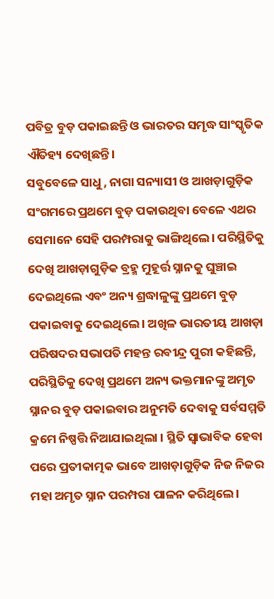ପବିତ୍ର ବୁଡ଼ ପକାଇଛନ୍ତି ଓ ଭାରତର ସମୃଦ୍ଧ ସାଂସ୍କୃତିକ ଐତିହ୍ୟ ଦେଖିଛନ୍ତି।
ସବୁବେଳେ ସାଧୁ, ନାଗା ସନ୍ୟାସୀ ଓ ଆଖଡ଼ାଗୁଡ଼ିକ ସଂଗମରେ ପ୍ରଥମେ ବୁଡ଼ ପକାଉଥିବା ବେଳେ ଏଥର ସେମାନେ ସେହି ପରମ୍ପରାକୁ ଭାଙ୍ଗିଥିଲେ। ପରିସ୍ଥିତିକୁ ଦେଖି ଆଖଡ଼ାଗୁଡ଼ିକ ବ୍ରହ୍ମ ମୁହୂର୍ତ୍ତ ସ୍ନାନକୁ ଘୁଞ୍ଚାଇ ଦେଇଥିଲେ ଏବଂ ଅନ୍ୟ ଶ୍ରଦ୍ଧାଳୁଙ୍କୁ ପ୍ରଥମେ ବୁଡ଼ ପକାଇବାକୁ ଦେଇଥିଲେ। ଅଖିଳ ଭାରତୀୟ ଆଖଡ଼ା ପରିଷଦର ସଭାପତି ମହନ୍ତ ରବୀନ୍ଦ୍ର ପୁରୀ କହିଛନ୍ତି, ପରିସ୍ଥିତିକୁ ଦେଖି ପ୍ରଥମେ ଅନ୍ୟ ଭକ୍ତମାନଙ୍କୁ ଅମୃତ ସ୍ନାନର ବୁଡ଼ ପକାଇବାର ଅନୁମତି ଦେବାକୁ ସର୍ବସମ୍ମତି କ୍ରମେ ନିଷ୍ପତ୍ତି ନିଆଯାଇଥିଲା । ସ୍ଥିତି ସ୍ୱାଭାବିକ ହେବା ପରେ ପ୍ରତୀକାତ୍ମକ ଭାବେ ଆଖଡ଼ାଗୁଡ଼ିକ ନିଜ ନିଜର ମହା ଅମୃତ ସ୍ନାନ ପରମ୍ପରା ପାଳନ କରିଥିଲେ।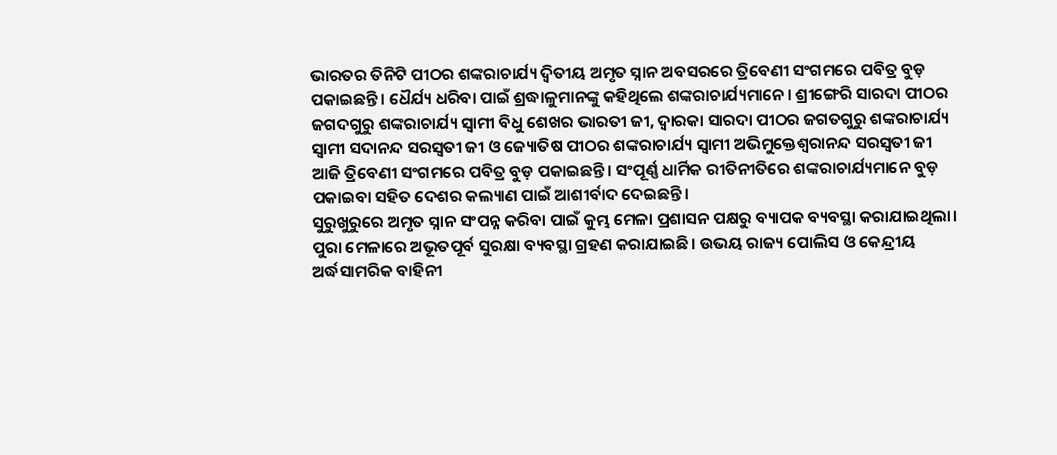ଭାରତର ତିନିଟି ପୀଠର ଶଙ୍କରାଚାର୍ଯ୍ୟ ଦ୍ୱିତୀୟ ଅମୃତ ସ୍ନାନ ଅବସରରେ ତ୍ରିବେଣୀ ସଂଗମରେ ପବିତ୍ର ବୁଡ଼ ପକାଇଛନ୍ତି। ଧୈର୍ଯ୍ୟ ଧରିବା ପାଇଁ ଶ୍ରଦ୍ଧାଳୁମାନଙ୍କୁ କହିଥିଲେ ଶଙ୍କରାଚାର୍ଯ୍ୟମାନେ। ଶ୍ରୀଙ୍ଗେରି ସାରଦା ପୀଠର ଜଗଦଗୁରୁ ଶଙ୍କରାଚାର୍ଯ୍ୟ ସ୍ୱାମୀ ବିଧୁ ଶେଖର ଭାରତୀ ଜୀ, ଦ୍ୱାରକା ସାରଦା ପୀଠର ଜଗତଗୁରୁ ଶଙ୍କରାଚାର୍ଯ୍ୟ ସ୍ୱାମୀ ସଦାନନ୍ଦ ସରସ୍ୱତୀ ଜୀ ଓ ଜ୍ୟୋତିଷ ପୀଠର ଶଙ୍କରାଚାର୍ଯ୍ୟ ସ୍ୱାମୀ ଅଭିମୁକ୍ତେଶ୍ୱରାନନ୍ଦ ସରସ୍ୱତୀ ଜୀ ଆଜି ତ୍ରିବେଣୀ ସଂଗମରେ ପବିତ୍ର ବୁଡ଼ ପକାଇଛନ୍ତି। ସଂପୂର୍ଣ୍ଣ ଧାର୍ମିକ ରୀତିନୀତିରେ ଶଙ୍କରାଚାର୍ଯ୍ୟମାନେ ବୁଡ଼ ପକାଇବା ସହିତ ଦେଶର କଲ୍ୟାଣ ପାଇଁ ଆଶୀର୍ବାଦ ଦେଇଛନ୍ତି।
ସୁରୁଖୁରୁରେ ଅମୃତ ସ୍ନାନ ସଂପନ୍ନ କରିବା ପାଇଁ କୁମ୍ଭ ମେଳା ପ୍ରଶାସନ ପକ୍ଷରୁ ବ୍ୟାପକ ବ୍ୟବସ୍ଥା କରାଯାଇଥିଲା। ପୁରା ମେଳାରେ ଅଭୂତପୂର୍ବ ସୁରକ୍ଷା ବ୍ୟବସ୍ଥା ଗ୍ରହଣ କରାଯାଇଛି। ଉଭୟ ରାଜ୍ୟ ପୋଲିସ ଓ କେନ୍ଦ୍ରୀୟ ଅର୍ଦ୍ଧସାମରିକ ବାହିନୀ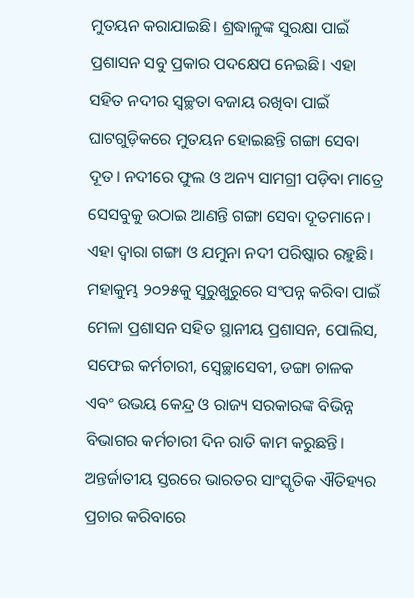ମୁତୟନ କରାଯାଇଛି। ଶ୍ରଦ୍ଧାଳୁଙ୍କ ସୁରକ୍ଷା ପାଇଁ ପ୍ରଶାସନ ସବୁ ପ୍ରକାର ପଦକ୍ଷେପ ନେଇଛି। ଏହା ସହିତ ନଦୀର ସ୍ୱଚ୍ଛତା ବଜାୟ ରଖିବା ପାଇଁ ଘାଟଗୁଡ଼ିକରେ ମୁତୟନ ହୋଇଛନ୍ତି ଗଙ୍ଗା ସେବା ଦୂତ। ନଦୀରେ ଫୁଲ ଓ ଅନ୍ୟ ସାମଗ୍ରୀ ପଡ଼ିବା ମାତ୍ରେ ସେସବୁକୁ ଉଠାଇ ଆଣନ୍ତି ଗଙ୍ଗା ସେବା ଦୂତମାନେ। ଏହା ଦ୍ୱାରା ଗଙ୍ଗା ଓ ଯମୁନା ନଦୀ ପରିଷ୍କାର ରହୁଛି। ମହାକୁମ୍ଭ ୨୦୨୫କୁ ସୁରୁଖୁରୁରେ ସଂପନ୍ନ କରିବା ପାଇଁ ମେଳା ପ୍ରଶାସନ ସହିତ ସ୍ଥାନୀୟ ପ୍ରଶାସନ, ପୋଲିସ, ସଫେଇ କର୍ମଚାରୀ, ସ୍ୱେଚ୍ଛାସେବୀ, ଡଙ୍ଗା ଚାଳକ ଏବଂ ଉଭୟ କେନ୍ଦ୍ର ଓ ରାଜ୍ୟ ସରକାରଙ୍କ ବିଭିନ୍ନ ବିଭାଗର କର୍ମଚାରୀ ଦିନ ରାତି କାମ କରୁଛନ୍ତି।
ଅନ୍ତର୍ଜାତୀୟ ସ୍ତରରେ ଭାରତର ସାଂସ୍କୃତିକ ଐତିହ୍ୟର ପ୍ରଚାର କରିବାରେ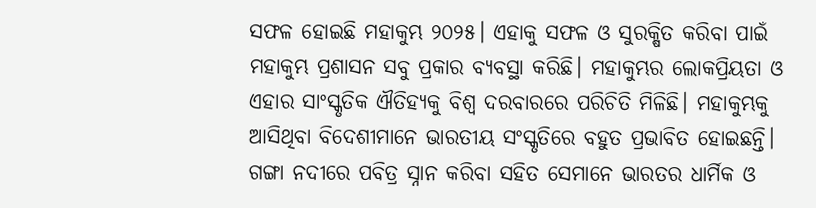ସଫଳ ହୋଇଛି ମହାକୁମ୍ଭ ୨୦୨୫। ଏହାକୁ ସଫଳ ଓ ସୁରକ୍ଷିତ କରିବା ପାଇଁ ମହାକୁମ୍ଭ ପ୍ରଶାସନ ସବୁ ପ୍ରକାର ବ୍ୟବସ୍ଥା କରିଛି। ମହାକୁମ୍ଭର ଲୋକପ୍ରିୟତା ଓ ଏହାର ସାଂସ୍କୃତିକ ଐତିହ୍ୟକୁ ବିଶ୍ୱ ଦରବାରରେ ପରିଚିତି ମିଳିଛି। ମହାକୁମ୍ଭକୁ ଆସିଥିବା ବିଦେଶୀମାନେ ଭାରତୀୟ ସଂସ୍କୃତିରେ ବହୁତ ପ୍ରଭାବିତ ହୋଇଛନ୍ତି। ଗଙ୍ଗା ନଦୀରେ ପବିତ୍ର ସ୍ନାନ କରିବା ସହିତ ସେମାନେ ଭାରତର ଧାର୍ମିକ ଓ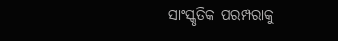ସାଂସ୍କୃତିକ ପରମ୍ପରାକୁ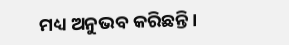ମଧ୍ୟ ଅନୁଭବ କରିଛନ୍ତି।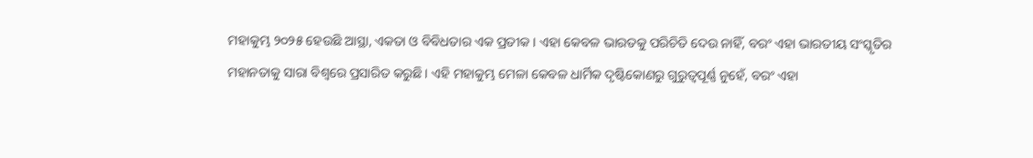ମହାକୁମ୍ଭ ୨୦୨୫ ହେଉଛି ଆସ୍ଥା, ଏକତା ଓ ବିବିଧତାର ଏକ ପ୍ରତୀକ। ଏହା କେବଳ ଭାରତକୁ ପରିଚିତି ଦେଉ ନାହିଁ, ବରଂ ଏହା ଭାରତୀୟ ସଂସ୍କୃତିର ମହାନତାକୁ ସାରା ବିଶ୍ୱରେ ପ୍ରସାରିତ କରୁଛି। ଏହି ମହାକୁମ୍ଭ ମେଳା କେବଳ ଧାର୍ମିକ ଦୃଷ୍ଟିକୋଣରୁ ଗୁରୁତ୍ୱପୂର୍ଣ୍ଣ ନୁହେଁ, ବରଂ ଏହା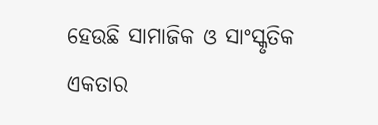ହେଉଛି ସାମାଜିକ ଓ ସାଂସ୍କୃତିକ ଏକତାର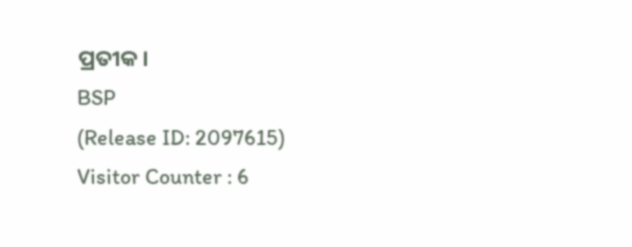ପ୍ରତୀକ।
BSP
(Release ID: 2097615)
Visitor Counter : 6